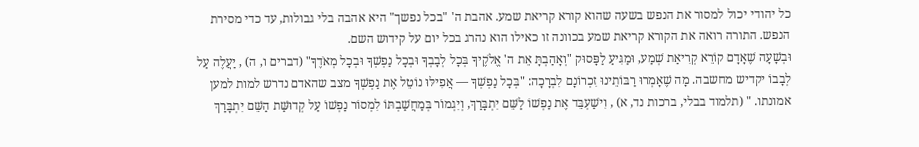כל יהודי יכול למסור את הנפש בשעה שהוא קורא קריאת שמע. אהבת ה' "בכל נפשך" היא אהבה בלי גבולות, עד כדי מסירת הנפש. התורה רואה את הקורא קריאת שמע בכוונה זו כאילו הוא נהרג בכל יום על קידוש השם.
וּבְשָׁעָה שֶׁאָדָם קוֹרֵא קְרִיאַת שְׁמַע, וּמַגִּיעַ לַפָּסוּק "וְאָהַבְתָּ אֵת ה' אֱלֹקֶיךָ בְּכָל לְבָבְךָ וּבְכָל נַפְשְׁךָ וּבְכָל מְאֹדֶךָ" (דברים ו, ה) , יַעֲלֶה עַל לְבָבוֹ יקדיש מחשבה. מָה שֶׁאָמְרוּ רַבּוֹתֵינוּ זִכְרוֹנָם לִבְרָכָה: "בְּכָל נַפְשְׁךָ — אֲפִילּוּ נוֹטֵל אֶת נַפְשְׁךָ מצב שהאדם נדרש למות למען אמונתו. " (תלמוד בבלי, ברכות נד, א) , וִישַׁעְבֵּד אֶת נַפְשׁוֹ לַשֵּׁם יִתְבָּרַךְ, וְיִגְמוֹר בְּמַחֲשַׁבְתּוֹ לִמְסוֹר נַפְשׁוֹ עַל קְדוּשַּׁת הַשֵּׁם יִתְבָּרַךְ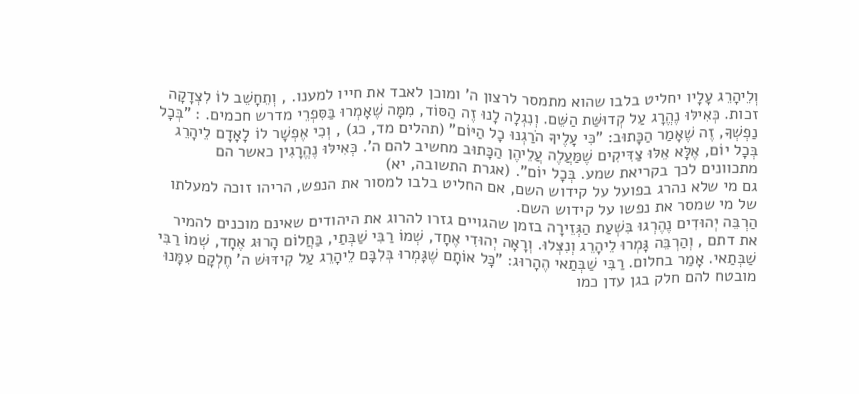וְלֵיהָרֵג עָלָיו יחליט בלבו שהוא מתמסר לרצון ה' ומוכן לאבד את חייו למענו. , וְתֵחָשֵׁב לוֹ לִצְדָקָה זכות. כְּאִילּוּ נֶהֱרָג עַל קְדוּשַּׁת הַשֵּׁם. וְנִגְלָה לָנוּ זֶה הַסּוֹד, מִמָּה שֶׁאָמְרוּ בַּסִּפְרֵי מדרש חכמים. : "בְּכָל נַפְשְׁךָ, זֶה שֶׁאָמַר הַכָּתוּב: "כִּי עָלֶיךָ הֹרַגְנוּ כָל הַיּוֹם" (תהלים מד, כג) , וְכִי אֶפְשָׁר לוֹ לָאָדָם לֵיהָרֵג בְּכָל יוֹם, אֶלָּא אֵלּוּ צַדִּיקִים שֶׁמַּעֲלֶה עֲלֵיהֶן הַכָּתוּב מחשיב להם ה'. כְּאִילּוּ נֶהֱרָגִין כאשר הם מתכוונים לכך בקריאת שמע. בְּכָל יוֹם". (אגרת התשובה, יא)
גם מי שלא נהרג בפועל על קידוש השם, אם החליט בלבו למסור את הנפש, הריהו זוכה למעלתו של מי שמסר את נפשו על קידוש השם.
הַרְבֵּה יְהוּדִים נֶהֶרְגוּ בִּשְׁעַת הַגְּזֵירָה בזמן שהגויים גזרו להרוג את היהודים שאינם מוכנים להמיר את דתם , וְהַרְבֵּה גָּמְרוּ לֵיהָרֵג וְנִצְּלוּ. וְרָאָה יְהוּדִי אֶחָד, שְׁמוֹ רַבִּי שַׁבְּתַי, בַּחֲלוֹם הָרוּג אֶחָד, שְׁמוֹ רַבִּי שַׁבְּתַאי. אָמַר בחלום. רַבִּי שַׁבְּתַאי הֶהָרוּג: "כָּל אוֹתָם שֶׁגָּמְרוּ בְּלִבָּם לֵיהָרֵג עַל קִידּוּשׁ ה' חֶלְקָם עִמָּנוּ מובטח להם חלק בגן עדן כמו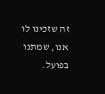זה שזכינו לו אנו, שמתנו בפועל.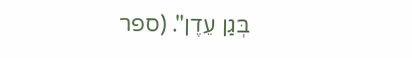בְּגַן עֵדֶן". (ספר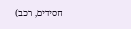חסידים, רכב)